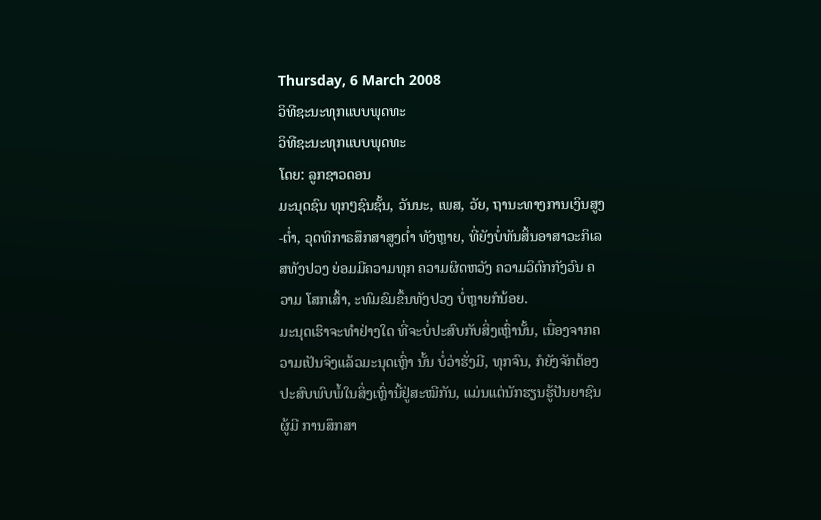Thursday, 6 March 2008
ວິທີຊະນະທຸກແບບພຸດທະ
ວິທີຊະນະທຸກແບບພຸດທະ
ໂດຍ: ລູກຊາວດອນ
ມະນຸດຊົນ ທຸກໆຊົນຊັ້ນ, ວັນນະ, ເພສ, ວັຍ, ຖານະທາງການເງິນສູງ-ຕ່ຳ, ວຸດທິກາຣສຶກສາສູງຕ່ຳ ທັງຫຼາຍ, ທີ່ຍັງບໍ່ທັນສິ້ນອາສາວະກິເລສທັງປວງ ຍ່ອມມີຄວາມທຸກ ຄວາມຜິດຫວັງ ຄວາມວິຕົກກັງວົນ ຄວາມ ໂສກເສົ້າ, ະທົມຂົມຂຶ້ນທັງປວງ ບໍ່ຫຼາຍກໍນ້ອຍ.
ມະນຸດເຮົາຈະທຳຢ່າງໃດ ທີ່ຈະບໍ່ປະສົບກັບສິ່ງເຫຼົ່ານັ້ນ, ເນື່ອງຈາກຄວາມເປັນຈິງແລ້ວມະນຸດເຫຼົ່າ ນັ້ນ ບໍ່ວ່າຮັ່ງມີ, ທຸກຈົນ, ກໍຍັງຈັກຕ້ອງປະສົບພົບພໍ້ໃນສິ່ງເຫຼົ່ານີ້ຢູ່ສະໝີກັນ, ແມ່ນແຕ່ນັກຮຽນຮູ້ປັນຍາຊົນຜູ້ມີ ການສຶກສາ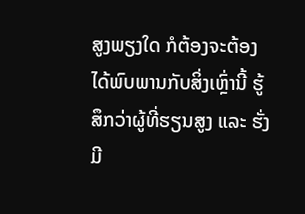ສູງພຽງໃດ ກໍຕ້ອງຈະຕ້ອງໄດ້ພົບພານກັບສິ່ງເຫຼົ່ານີ້ ຮູ້ສຶກວ່າຜູ້ທີ່ຮຽນສູງ ແລະ ຮັ່ງມີ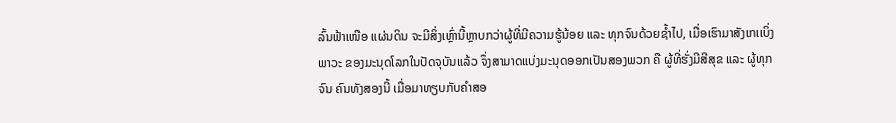ລົ້ນຟ້າເໜືອ ແຜ່ນດິນ ຈະມີສິ່ງເຫຼົ່ານີ້ຫຼາບກວ່າຜູ້ທີ່ມີຄວາມຮູ້ນ້ອຍ ແລະ ທຸກຈົນດ້ວຍຊໍ້າໄປ, ເມື່ອເຮົາມາສັງເກເເບິ່ງພາວະ ຂອງມະນຸດໂລກໃນປັດຈຸບັນແລ້ວ ຈຶ່ງສາມາດແບ່ງມະນຸດອອກເປັນສອງພວກ ຄື ຜູ້ທີ່ຮັ່ງມີສີສຸຂ ແລະ ຜູ້ທຸກຈົນ ຄົນທັງສອງນີ້ ເມື່ອມາທຽບກັບຄຳສອ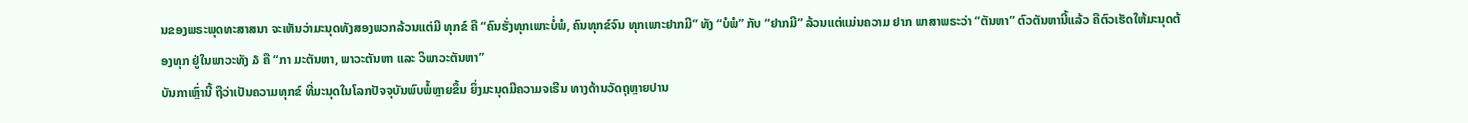ນຂອງພຣະພຸດທະສາສນາ ຈະເຫັນວ່າມະນຸດທັງສອງພວກລ້ວນແຕ່ມີ ທຸກຂ໌ ຄື “ຄົນຮັ່ງທຸກເພາະບໍ່ພໍ, ຄົນທຸກຂ໌ຈົນ ທຸກເພາະຢາກມີ” ທັງ “ບໍພໍ” ກັບ “ຢາກມີ” ລ້ວນແຕ່ແມ່ນຄວາມ ຢາກ ພາສາພຣະວ່າ “ຕັນຫາ” ຕົວຕັນຫານີ້ແລ້ວ ຄືຕົວເຮັດໃຫ້ມະນຸດຕ້ອງທຸກ ຢູ່ໃນພາວະທັງ ໓ ຄື “ກາ ມະຕັນຫາ, ພາວະຕັນຫາ ແລະ ວິພາວະຕັນຫາ”
ບັນກາເຫຼົ່ານີ້ ຖືວ່າເປັນຄວາມທຸກຂ໌ ທີ່ມະນຸດໃນໂລກປັຈຈຸບັນພົບພໍ້ຫຼາຍຂຶ້ນ ຍິ່ງມະນຸດມີຄວາມຈເຣີນ ທາງດ້ານວັດຖຸຫຼາຍປານ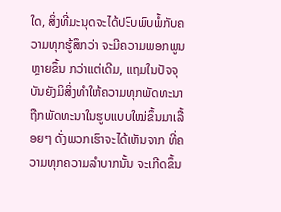ໃດ, ສິ່ງທີ່ມະນຸດຈະໄດ້ປະົບພົບພໍ້ກັບຄວາມທຸກຮູ້ສຶກວ່າ ຈະມີຄວາມພອກພູນຫຼາຍຂຶ້ນ ກວ່າແຕ່ເດີມ, ແຖມໃນປັຈຈຸບັນຍັງມິສິ່ງທຳໃຫ້ຄວາມທຸກພັດທະນາຖືກພັດທະນາໃນຮູບແບບໃໝ່ຂຶ້ນມາເລື້ອຍໆ ດັ່ງພວກເຮົາຈະໄດ້ເຫັນຈາກ ທີ່ຄວາມທຸກຄວາມລຳບາກນັ້ນ ຈະເກີດຂຶ້ນ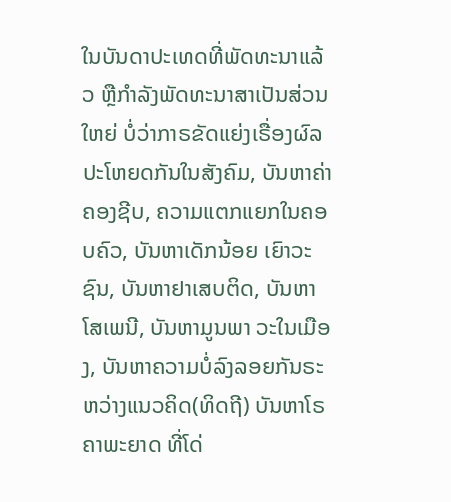ໃນບັນດາປະເທດທີ່ພັດທະນາແລ້ວ ຫຼືກຳລັງພັດທະນາສາເປັນສ່ວນໃຫຍ່ ບໍ່ວ່າກາຣຂັດແຍ່ງເຣື່ອງຜົລປະໂຫຍດກັນໃນສັງຄົມ, ບັນຫາຄ່າຄອງຊີບ, ຄວາມແຕກແຍກໃນຄອບຄົວ, ບັນຫາເດັກນ້ອຍ ເຍົາວະຊົນ, ບັນຫາຢາເສບຕິດ, ບັນຫາໂສເພນີ, ບັນຫາມູນພາ ວະໃນເມືອງ, ບັນຫາຄວາມບໍ່ລົງລອຍກັນຣະຫວ່າງແນວຄິດ(ທິດຖີ) ບັນຫາໂຣຄາພະຍາດ ທີ່ໂດ່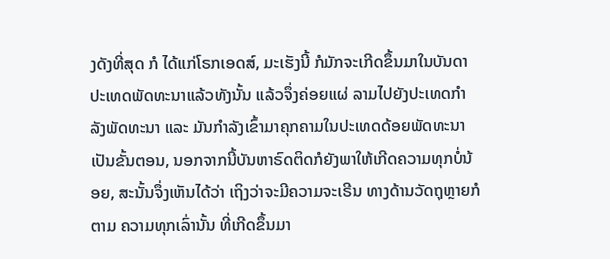ງດັງທີ່ສຸດ ກໍ ໄດ້ແກ່ໂຣກເອດສ໌, ມະເຮັງນີ້ ກໍມັກຈະເກີດຂຶ້ນມາໃນບັນດາປະເທດພັດທະນາແລ້ວທັງນັ້ນ ແລ້ວຈຶ່ງຄ່ອຍແຜ່ ລາມໄປຍັງປະເທດກຳລັງພັດທະນາ ແລະ ມັນກຳລັງເຂົ້າມາຄຸກຄາມໃນປະເທດດ້ອຍພັດທະນາເປັນຂັ້ນຕອນ, ນອກຈາກນີ້ບັນຫາຣົດຕິດກໍຍັງພາໃຫ້ເກີດຄວາມທຸກບໍ່ນ້ອຍ, ສະນັ້ນຈຶ່ງເຫັນໄດ້ວ່າ ເຖິງວ່າຈະມີຄວາມຈະເຣີນ ທາງດ້ານວັດຖຸຫຼາຍກໍຕາມ ຄວາມທຸກເລົ່ານັ້ນ ທີ່ເກີດຂຶ້ນມາ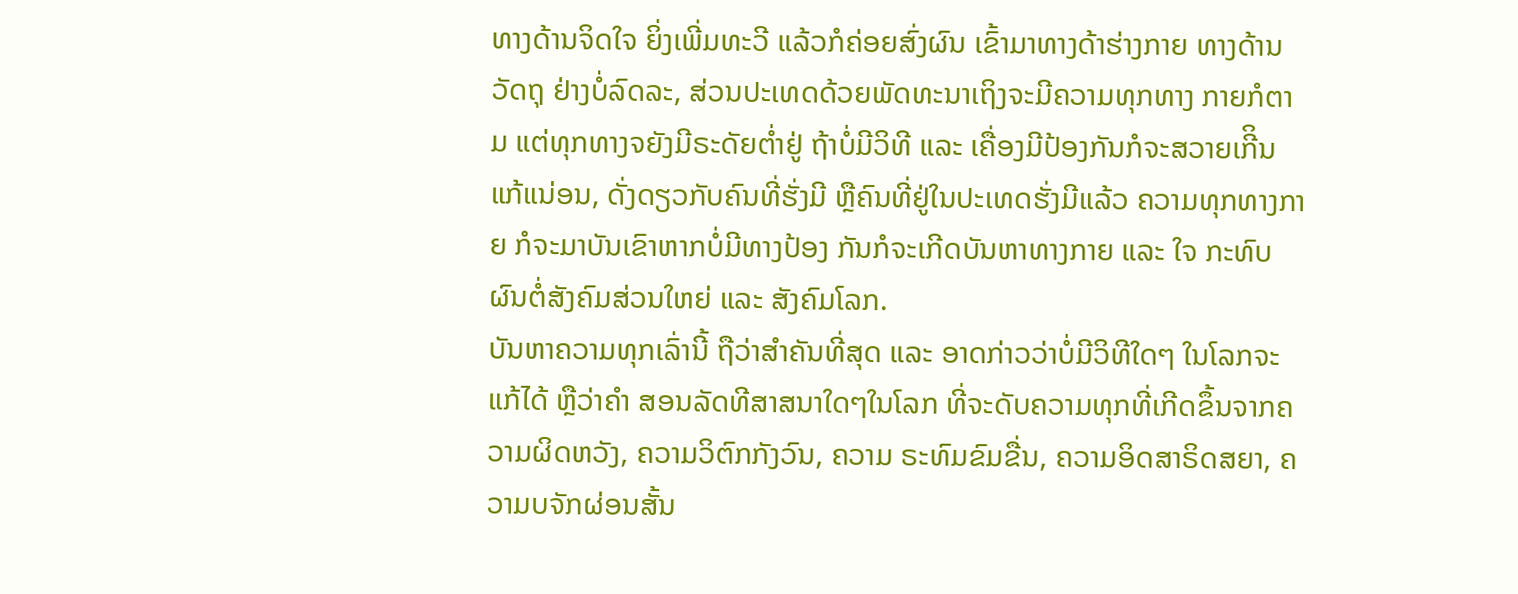ທາງດ້ານຈິດໃຈ ຍິ່ງເພີ່ມທະວີ ແລ້ວກໍຄ່ອຍສົ່ງຜົນ ເຂົ້າມາທາງດ້າຮ່າງກາຍ ທາງດ້ານວັດຖຸ ຢ່າງບໍ່ລົດລະ, ສ່ວນປະເທດດ້ວຍພັດທະນາເຖິງຈະມີຄວາມທຸກທາງ ກາຍກໍຕາມ ແຕ່ທຸກທາງຈຍັງມີຣະດັຍຕ່ຳຢູ່ ຖ້າບໍ່ມີວິທີ ແລະ ເຄື່ອງມີປ້ອງກັນກໍຈະສວາຍເກີິນແກ້ແນ່ອນ, ດັ່ງດຽວກັບຄົນທີ່ຮັ່ງມີ ຫຼືຄົນທີ່ຢູ່ໃນປະເທດຮັ່ງມີແລ້ວ ຄວາມທຸກທາງກາຍ ກໍຈະມາບັນເຂົາຫາກບໍ່ມີທາງປ້ອງ ກັນກໍຈະເກີດບັນຫາທາງກາຍ ແລະ ໃຈ ກະທົບຜົນຕໍ່ສັງຄົມສ່ວນໃຫຍ່ ແລະ ສັງຄົມໂລກ.
ບັນຫາຄວາມທຸກເລົ່ານີ້ ຖືວ່າສຳຄັນທີ່ສຸດ ແລະ ອາດກ່າວວ່າບໍ່ມີວິທີໃດໆ ໃນໂລກຈະແກ້ໄດ້ ຫຼືວ່າຄຳ ສອນລັດທີສາສນາໃດໆໃນໂລກ ທີ່ຈະດັບຄວາມທຸກທີ່ເກີດຂຶ້ນຈາກຄວາມຜິດຫວັງ, ຄວາມວິຕົກກັງວົນ, ຄວາມ ຣະທົມຂົມຂື່ນ, ຄວາມອິດສາຣິດສຍາ, ຄວາມບຈັກຜ່ອນສັ້ນ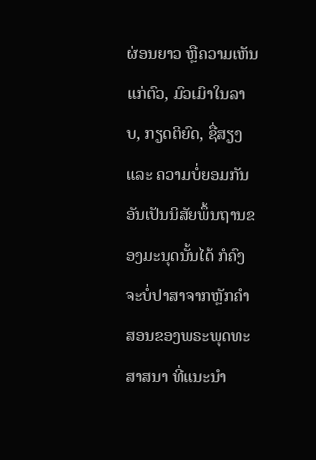ຜ່ອນຍາວ ຫຼືຄວາມເຫັນແກ່ຕົວ, ມົວເມົາໃນລາບ, ກຽດຕິຍົດ, ຊື່ສຽງ ແລະ ຄວາມບໍ່ຍອມກັນອັນເປັນນິສັຍພຶ້ນຖານຂອງມະນຸດນັ້ນໄດ້ ກໍຄົງຈະບໍ່ປາສາຈາກຫຼັກຄຳ ສອນຂອງພຣະພຸດທະສາສນາ ທີ່ແນະນຳ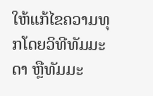ໃຫ້ແກ້ໄຂຄວາມທຸກໂດຍວິທີທັມມະດາ ຫຼືທັມມະ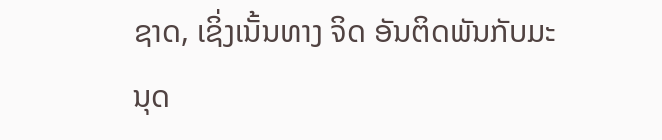ຊາດ, ເຊິ່ງເນັ້ນທາງ ຈິດ ອັນຕິດພັນກັບມະນຸດ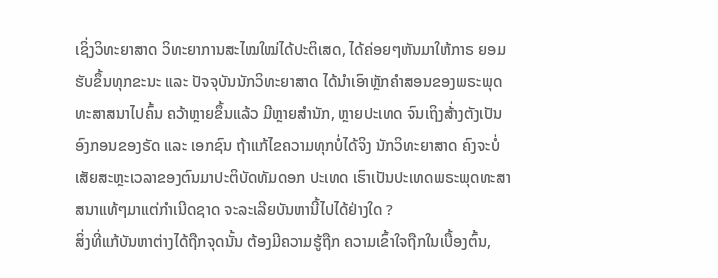ເຊິ່ງວິທະຍາສາດ ວິທະຍາການສະໄໝໃໝ່ໄດ້ປະຕິເສດ, ໄດ້ຄ່ອຍໆຫັນມາໃຫ້ກາຣ ຍອມຮັບຂຶ້ນທຸກຂະນະ ແລະ ປັຈຈຸບັນນັກວິທະຍາສາດ ໄດ້ນຳເອົາຫຼັກຄຳສອນຂອງພຣະພຸດ ທະສາສນາໄປຄົ້ນ ຄວ້າຫຼາຍຂຶ້ນແລ້ວ ມີຫຼາຍສຳນັກ, ຫຼາຍປະເທດ ຈົນເຖິງສ້່າງຕັງເປັນອົງກອນຂອງຣັດ ແລະ ເອກຊົນ ຖ້າແກ້ໄຂຄວາມທຸກບໍ່ໄດ້ຈິງ ນັກວິທະຍາສາດ ຄົງຈະບໍ່ເສັຍສະຫຼະເວລາຂອງຕົນມາປະຕິບັດທັມດອກ ປະເທດ ເຮົາເປັນປະເທດພຣະພຸດທະສາສນາແທ້ໆມາແຕ່ກຳເນີດຊາດ ຈະລະເລີຍບັນຫານີ້ໄປໄດ້ຢ່າງໃດ ?
ສິ່ງທີ່ແກ້ບັນຫາຕ່າງໄດ້ຖືກຈຸດນັ້ນ ຕ້ອງມີຄວາມຮູ້ຖືກ ຄວາມເຂົ້າໃຈຖືກໃນເບື້ອງຕົ້ນ,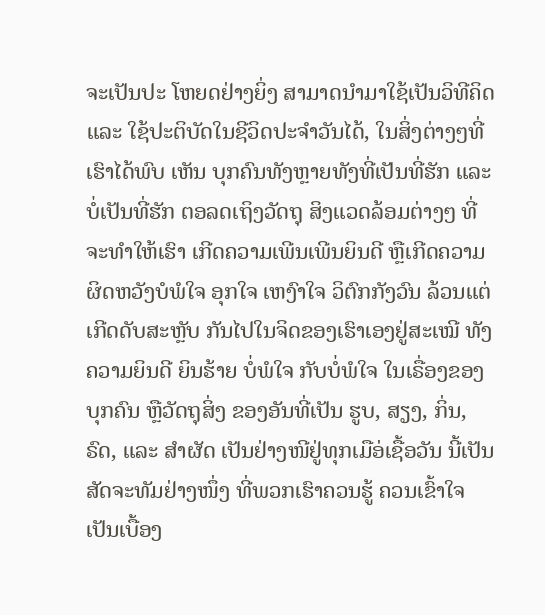ຈະເປັນປະ ໂຫຍດຢ່າງຍິ່ງ ສາມາດນຳມາໃຊ້ເປັນວິທີຄິດ ແລະ ໃຊ້ປະຕິບັດໃນຊີວິດປະຈຳວັນໄດ້, ໃນສິ່ງຕ່າງໆທີ່ເຮົາໄດ້ພົບ ເຫັນ ບຸກຄົນທັງຫຼາຍທັງທີ່ເປັນທີ່ຮັກ ແລະ ບໍ່ເປັນທີ່ຮັກ ຕອລດເຖິງວັດຖຸ ສິງແວດລ້ອມຕ່າງໆ ທີ່ຈະທຳໃຫ້ເຮົາ ເກີດຄວາມເພີນເພີນຍິນດີ ຫຼືເກີດຄວາມຜິດຫວັງບໍພໍໃຈ ອຸກໃຈ ເຫງົາໃຈ ວິຕົກກັງວົນ ລ້ວນແຕ່ເກີດດັບສະຫຼັບ ກັນໄປໃນຈິດຂອງເຮົາເອງຢູ່ສະເໝີ ທັງຄວາມຍິນດີ ຍິນຮ້າຍ ບໍ່ພໍໃຈ ກັບບໍ່ພໍໃຈ ໃນເຣື່ອງຂອງບຸກຄົນ ຫຼືວັດຖຸສິ່ງ ຂອງອັນທີ່ເປັນ ຮູບ, ສຽງ, ກິ່ນ, ຣົດ, ແລະ ສຳຜັດ ເປັນຢ່າງໜີຢູ່ທຸກເມືອ່ເຊື້ອວັນ ນີ້ເປັນສັດຈະທັມຢ່າງໜຶ່ງ ທີ່ພວກເຮົາຄວນຮູ້ ຄວນເຂົ້າໃຈ ເປັນເບື້ອງ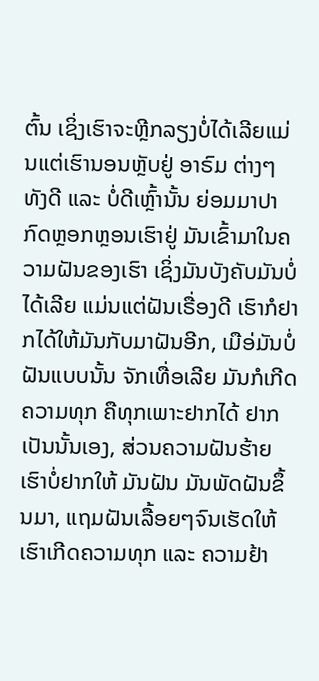ຕົ້ນ ເຊິ່ງເຮົາຈະຫຼີກລຽງບໍ່ໄດ້ເລີຍແມ່ນແຕ່ເຮົານອນຫຼັບຢູ່ ອາຣົມ ຕ່າງໆ ທັງດີ ແລະ ບໍ່ດີເຫຼົ້ານັ້ນ ຍ່ອມມາປາກົດຫຼອກຫຼອນເຮົາຢູ່ ມັນເຂົ້າມາໃນຄວາມຝັນຂອງເຮົາ ເຊິ່ງມັນບັງຄັບມັນບໍ່ໄດ້ເລີຍ ແມ່ນແຕ່ຝັນເຣື່ອງດີ ເຮົາກໍຢາກໄດ້ໃຫ້ມັນກັບມາຝັນອີກ, ເມືອ່ມັນບໍ່ຝັນແບບນັ້ນ ຈັກເທື່ອເລີຍ ມັນກໍເກີດຄວາມທຸກ ຄືທຸກເພາະຢາກໄດ້ ຢາກເປັນນັ້ນເອງ, ສ່ວນຄວາມຝັນຮ້າຍ ເຮົາບໍ່ຢາກໃຫ້ ມັນຝັນ ມັນພັດຝັນຂຶ້ນມາ, ແຖມຝັນເລື້ອຍໆຈົນເຮັດໃຫ້ເຮົາເກີດຄວາມທຸກ ແລະ ຄວາມຢ້າ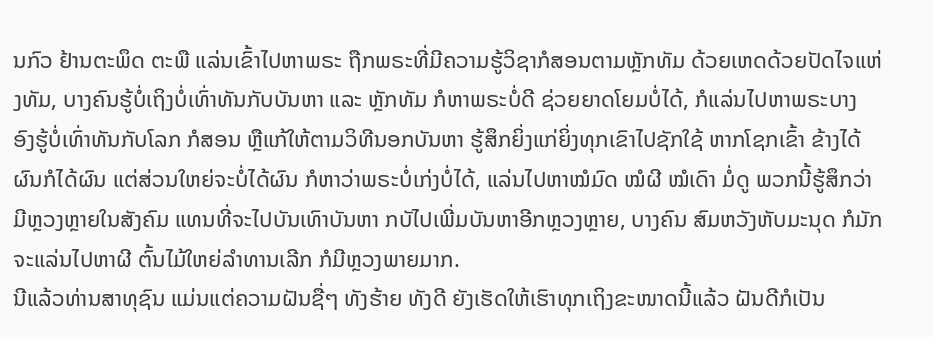ນກົວ ຢ້ານຕະພຶດ ຕະພື ແລ່ນເຂົ້າໄປຫາພຣະ ຖືກພຣະທີ່ມີຄວາມຮູ້ວິຊາກໍສອນຕາມຫຼັກທັມ ດ້ວຍເຫດດ້ວຍປັດໄຈແຫ່ງທັມ, ບາງຄົນຮູ້ບໍ່ເຖິງບໍ່ເທົ່າທັນກັບບັນຫາ ແລະ ຫຼັກທັມ ກໍຫາພຣະບໍ່ດີ ຊ່ວຍຍາດໂຍມບໍ່ໄດ້, ກໍແລ່ນໄປຫາພຣະບາງ ອົງຮູ້ບໍ່ເທົ່າທັນກັບໂລກ ກໍສອນ ຫຼືແກ້ໃຫ້ຕາມວິທີນອກບັນຫາ ຮູ້ສຶກຍິ່ງແກ່ຍິ່ງທຸກເຂົາໄປຊັກໃຊ້ ຫາກໂຊກເຂົ້າ ຂ້າງໄດ້ຜົນກໍໄດ້ຜົນ ແຕ່ສ່ວນໃຫຍ່ຈະບໍ່ໄດ້ຜົນ ກໍຫາວ່າພຣະບໍ່ເກ່ງບໍ່ໄດ້, ແລ່ນໄປຫາໝໍມົດ ໝໍຜີ ໝໍເດົາ ມໍ່ດູ ພວກນີ້ຮູ້ສຶກວ່າມີຫຼວງຫຼາຍໃນສັງຄົມ ແທນທີ່ຈະໄປບັນເທົາບັນຫາ ກບັໄປເພີ່ມບັນຫາອີກຫຼວງຫຼາຍ, ບາງຄົນ ສົມຫວັງຫັບມະນຸດ ກໍມັກຈະແລ່ນໄປຫາຜີ ຕົ້ນໄມ້ໃຫຍ່ລຳທານເລີກ ກໍມີຫຼວງພາຍມາກ.
ນີແລ້ວທ່ານສາທຸຊົນ ແມ່ນແຕ່ຄວາມຝັນຊື່ໆ ທັງຮ້າຍ ທັງດີ ຍັງເຮັດໃຫ້ເຮົາທຸກເຖິງຂະໜາດນີ້ແລ້ວ ຝັນດີກໍເປັນ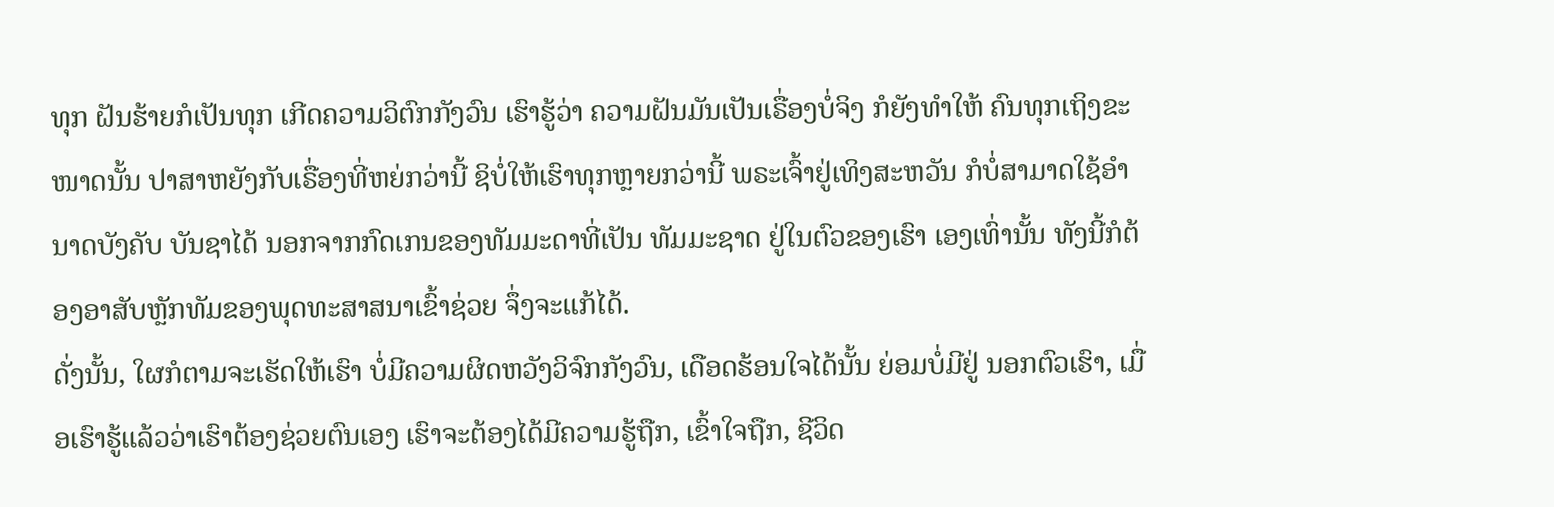ທຸກ ຝັນຮ້າຍກໍເປັນທຸກ ເກີດຄວາມວິຕົກກັງວົນ ເຮົາຮູ້ວ່າ ຄວາມຝັນມັນເປັນເຣື່ອງບໍ່ຈິງ ກໍຍັງທຳໃຫ້ ຄົນທຸກເຖິງຂະໜາດນັ້ນ ປາສາຫຍັງກັບເຣື່ອງທີ່ຫຍ່ກວ່ານີ້ ຊິບໍ່ໃຫ້ເຮົາທຸກຫຼາຍກວ່ານີ້ ພຣະເຈົ້າຢູ່ເທິງສະຫວັນ ກໍບໍ່ສາມາດໃຊ້ອຳນາດບັງຄັບ ບັນຊາໄດ້ ນອກຈາກກົດເກນຂອງທັມມະດາທີ່ເປັນ ທັມມະຊາດ ຢູ່ໃນຕົວຂອງເຮົາ ເອງເທົ່ານັ້ນ ທັງນີ້ກໍຕ້ອງອາສັບຫຼັກທັມຂອງພຸດທະສາສນາເຂົ້າຊ່ວຍ ຈຶ່ງຈະແກ້ໄດ້.
ດັ່ງນັ້ນ, ໃຜກໍຕາມຈະເຮັດໃຫ້ເຮົາ ບໍ່ມີຄວາມຜິດຫວັງວິຈົກກັງວົນ, ເດືອດຮ້ອນໃຈໄດ້ນັ້ນ ຍ່ອມບໍ່ມີຢູ່ ນອກຕົວເຮົາ, ເມື່ອເຮົາຮູ້ແລ້ວວ່າເຮົາຕ້ອງຊ່ວຍຕົນເອງ ເຮົາຈະຕ້ອງໄດ້ມີຄວາມຮູ້ຖືກ, ເຂົ້າໃຈຖືກ, ຊີວິດ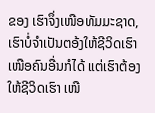ຂອງ ເຮົາຈຶ່ງເໜືອທັມມະຊາດ, ເຮົາບໍ່ຈຳເປັນຕອ້ງໃຫ້ຊີວິດເຮົາເໜືອຄົນອື່ນກໍໄດ້ ແຕ່ເຮົາຕ້ອງໃຫ້ຊີວິດເຮົາ ເໜື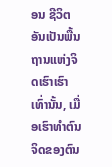ອນ ຊີວິຕອັນເປັນພື້ນຖານແຫ່ງຈິດເຮົາເຮົາເທົ່ານັ້ນ, ເມື່ອເຮົາທຳຕົນ ຈິດຂອງຕົນ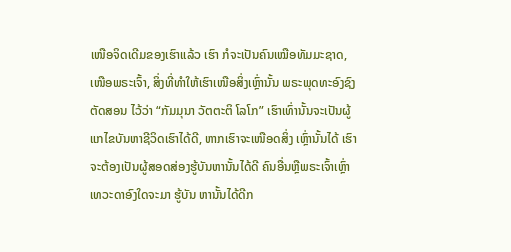ເໜືອຈິດເດີມຂອງເຮົາແລ້ວ ເຮົາ ກໍຈະເປັນຄົນເໝືອທັມມະຊາດ, ເໜືອພຣະເຈົ້າ, ສິ່ງທີ່ທຳໃຫ້ເຮົາເໜືອສິ່ງເຫຼົ່ານັ້ນ ພຣະພຸດທະອົງຊົງຕັດສອນ ໄວ້ວ່າ “ກັມມຸນາ ວັຕຕະຕິ ໂລໂກ” ເຮົາເທົ່ານັ້ນຈະເປັນຜູ້ແກໄຂບັນຫາຊີວິດເຮົາໄດ້ດີ, ຫາກເຮົາຈະເໜືອດສິ່ງ ເຫຼົ່ານັ້ນໄດ້ ເຮົາຈະຕ້ອງເປັນຜູ້ສອດສ່ອງຮູ້ບັນຫານັ້ນໄດ້ດີ ຄົນອື່ນຫຼືພຣະເຈົ້າເຫຼົ່າເທວະດາອົງໃດຈະມາ ຮູ້ບັນ ຫານັ້ນໄດ້ດີກ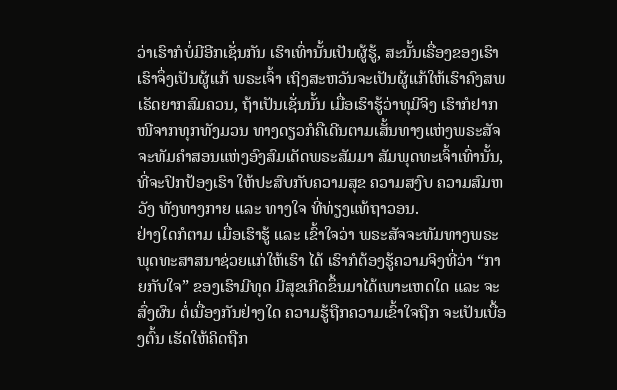ວ່າເຮົາກໍບໍ່ມີອີກເຊັ່ນກັນ ເຮົາເທົ່ານັ້ນເປັນຜູ້ຮູ້, ສະນັ້ນເຣື່ອງຂອງເຮົາ ເຮົາຈຶ່ງເປັນຜູ້ແກ້ ພຣະເຈົ້າ ເຖິງສະຫວັນຈະເປັນຜູ້ແກ້ໃຫ້ເຮົາຄົງສພເຣັດຍາກສົມຄວນ, ຖ້າເປັນເຊັ່ນນັ້ນ ເມື່ອເຮົາຮູ້ວ່າທຸມີຈິງ ເຮົາກໍຢາກ ໜີຈາກທຸກທັງມວນ ທາງດຽວກໍຄືເດີນຕາມເສັ້ນທາງແຫ່ງພຣະສັຈຈະທັມຄຳສອນແຫ່ງອົງສົມເດັດພຣະສັມມາ ສັມພຸດທະເຈົ້າເທົ່ານັ້ນ, ທີ່ຈະປົກປ້ອງເຮົາ ໃຫ້ປະສົບກັບຄວາມສຸຂ ຄວາມສງົບ ຄວາມສົມຫວັງ ທັງທາງກາຍ ແລະ ທາງໃຈ ທີ່ທ່ຽງແທ້ຖາວອນ.
ຢ່າງໃດກໍຕາມ ເມື່ອເຮົາຮູ້ ແລະ ເຂົ້າໃຈວ່າ ພຣະສັຈຈະທັມທາງພຣະພຸດທະສາສນາຊ່ວຍແກ່ໃຫ້ເຮົາ ໄດ້ ເຮົາກໍຕ້ອງຮູ້ຄວາມຈິງທີ່ວ່າ “ກາຍກັບໃຈ” ຂອງເຮົາມີທຸດ ມີສຸຂເກີດຂຶ້ນມາໄດ້ເພາະເຫດໃດ ແລະ ຈະສົ່ງຜົນ ຕໍ່ເນື່ອງກັນຢ່າງໃດ ຄວາມຮູ້ຖືກຄວາມເຂົ້າໃຈຖືກ ຈະເປັນເບື້ອງຕົ້ນ ເຮັດໃຫ້ຄິດຖືກ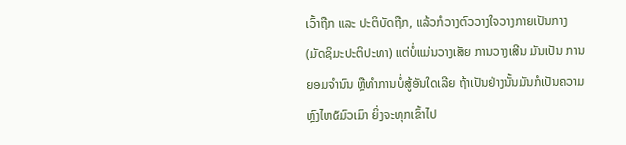ເວົ້າຖືກ ແລະ ປະຕິບັດຖືກ, ແລ້ວກໍວາງຕົວວາງໃຈວາງກາຍເປັນກາງ(ມັດຊິມະປະຕິປະທາ) ແຕ່ບໍ່ແມ່ນວາງເສັຍ ການວາງເສີນ ມັນເປັນ ການຍອມຈຳນົນ ຫຼືທຳການບໍ່ສູ້ອັນໃດເລີຍ ຖ້າເປັນຢ່າງນັ້ນມັນກໍເປັນຄວາມຫຼົງໄຫ໕ມົວເມົາ ຍິ່ງຈະທຸກເຂົ້າໄປ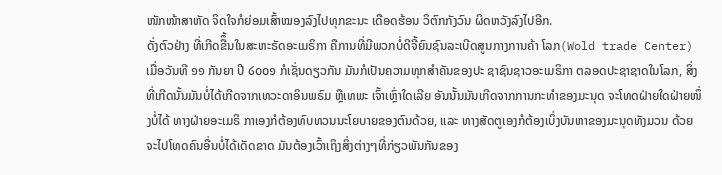ໜັກໜ້າສາຫັດ ຈິດໃຈກໍຍ່ອມເສົ້າໝອງລົງໄປທຸກຂະນະ ເດືອດຮ້ອນ ວິຕົກກັງວົນ ຜິດຫວັງລົງໄປອີກ.
ດັ່ງຕົວຢ່າງ ທີ່ເກີດຂືຶ້ນໃນສະຫະຣັດອະເມຣິກາ ຄືການທີ່ມີພວກບໍ່ດີຈີ້ຍົນຊົນລະເບີດສູນກາງການຄ້າ ໂລກ(Wold trade Center) ເມື່ອວັນທີ ໑໑ ກັນຍາ ປີ ໒໐໐໑ ກໍເຊັ່ນດຽວກັນ ມັນກໍເປັນຄວາມທຸກສຳຄັນຂອງປະ ຊາຊົນຊາວອະເມຣິກາ ຕລອດປະຊາຊາດໃນໂລກ, ສິ່ງທີ່ເກີດນັ້ນມັນບໍ່ໄດ້ເກີດຈາກເທວະດາອິນພຣົມ ຫຼືເທພະ ເຈົ້າເຫຼົ່າໃດເລີຍ ອັນນັ້ນມັນເກີດຈາກການກະທຳຂອງມະນຸດ ຈະໂທດຝ່າຍໃດຝ່າຍໜຶ່ງບໍ່ໄດ້ ທາງຝ່າຍອະເມຣິ ກາເອງກໍຕ້ອງທົບທວນນະໂຍບາຍຂອງຕົນດ້ວຍ, ແລະ ທາງສັດຕູເອງກໍຕ້ອງເບິ່ງບັນຫາຂອງມະນຸດທັງມວນ ດ້ວຍ ຈະໄປໂທດຄົນອື່ນບໍ່ໄດ້ເດັດຂາດ ມັນຕ້ອງເວົ້າເຖິງສິ່ງຕ່າງໆທີ່ກ່ຽວພັນກັນຂອງ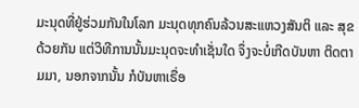ມະນຸດທີ່ຢູ່ຮ່ວມກັນໃນໂລກ ມະນຸດທຸກຄົນລ້ວນສະແຫວງສັນຕິ ແລະ ສຸຂດ້ວຍກັນ ແຕ່ວິທີການນັ້ນມະນຸດຈະທຳເຊັ່ນໃດ ຈຶ່ງຈະບໍ່ເກີດບັນຫາ ຕິດຕາມມາ, ນອກຈາກນັ້ນ ກໍບັນຫາເຣື່ອ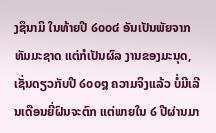ງຊຶນາມິ ໃນທ້າຍປີ ໒໐໐໔ ອັນເປັນພັຍຈາກທັມມະຊາດ ແຕ່ກໍເປັນຜົລ ງານຂອງມະນຸດ, ເຊັ່ນດຽວກັບປີ ໒໐໐໘ ຄວາມຈິງແລ້ວ ບໍ່ມີເລີນເດືອນຍີ່ຝົນຈະຕົກ ແຕ່ພາຍໃນ ໒ ປີຜ່ານມາ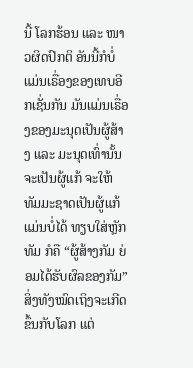ນີ້ ໂລກຮ້ອນ ແລະ ໜາວຜິດປົກຕິ ອັນນີ້ກໍບໍ່ແມ່ນເຣື່ອງຂອງເທບອີກເຊັ່ນກັນ ມັນແມ່ນເຣື່ອງຂອງມະນຸດເປັນຜູ້ສ້າງ ແລະ ມະນຸດເທົ່ານັ້ນ ຈະເປັນຜູ້ແກ້ ຈະໃຫ້ທັມມະຊາດເປັນຜູ້ແກ້ແມ່ນບໍ່ໄດ້ ທຽບໃສ່ຫຼັກທັມ ກໍຄື “ຜູ້ສ້າງກັມ ຍ່ອມໄດ້ຮັບຜົລຂອງກັມ” ສິ່ງທັງໝົດເຖິງຈະເກີດຂຶ້ນກັບໂລກ ແຕ່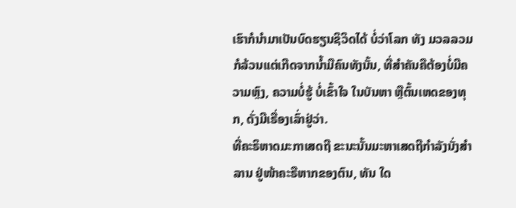ເຮົາກໍນຳມາເປັນບົດຮຽນຊິວິດໄດ້ ບໍ່ວ່າໂລກ ທັງ ມວລລວມ ກໍລ້ວນແຕ່ເກີດຈາກນໍ້າມືຄົນທັງນັ້ນ, ທີ່ສຳຄັນຄືຕ້ອງບໍ່ມີຄວາມຫຼົງ, ຄວາມບໍ່ຮູ້ ບໍ່ເຂົ້າໃຈ ໃນບັນຫາ ຫຼືຕົ້ນເຫດຂອງທຸກ, ດັ່ງມີເຣື່ອງເລົ່າຢູ່ວ່າ.
ທີ່ຄະຣິຫາດມະກາເສດຖີ ຂະນະນັ້ນມະຫາເສດຖີກຳລັງນັ່ງສຳລານ ຢູ່ໜ້າຄະຣືຫາກຂອງຕົນ, ທັນ ໃດ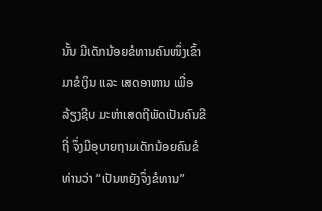ນັ້ນ ມີເດັກນ້ອຍຂໍທານຄົນໜຶ່ງເຂົ້າມາຂໍເງິນ ແລະ ເສດອາຫານ ເພື່ອລ້ຽງຊີບ ມະຫ່າເສດຖີພັດເປັນຄົນຂີຖີ່ ຈຶ່ງມີອຸບາຍຖາມເດັກນ້ອຍຄົນຂໍທ່ານວ່າ “ເປັນຫຍັງຈຶ່ງຂໍທານ”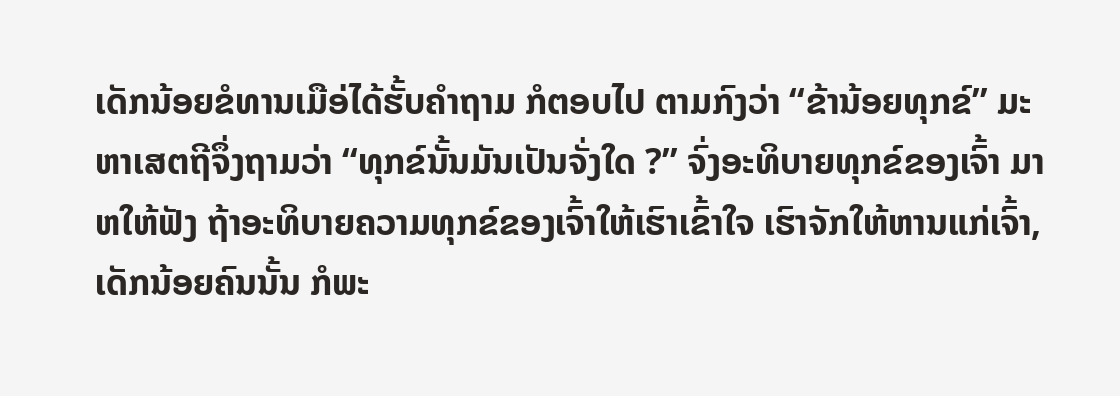ເດັກນ້ອຍຂໍທານເມືອ່ໄດ້ຮັ້ບຄຳຖາມ ກໍຕອບໄປ ຕາມກົງວ່າ “ຂ້ານ້ອຍທຸກຂ໌” ມະຫາເສຕຖີຈຶ່ງຖາມວ່າ “ທຸກຂ໌ນັ້ນມັນເປັນຈັ່ງໃດ ?” ຈົ່ງອະທິບາຍທຸກຂ໌ຂອງເຈົ້າ ມາຫໃຫ້ຟັງ ຖ້າອະທິບາຍຄວາມທຸກຂ໌ຂອງເຈົ້າໃຫ້ເຮົາເຂົ້າໃຈ ເຮົາຈັກໃຫ້ຫານແກ່ເຈົ້າ, ເດັກນ້ອຍຄົນນັ້ນ ກໍພະ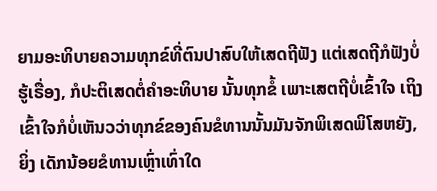ຍາມອະທິບາຍຄວາມທຸກຂ໌ທີ່ຕົນປາສົບໃຫ້ເສດຖີຟັງ ແຕ່ເສດຖີກໍຟັງບໍ່ຮູ້ເຣື່ອງ, ກໍປະຕິເສດຕໍ່ຄຳອະທິບາຍ ນັ້ນທຸກຂໍ້ ເພາະເສຕຖີບໍ່ເຂົ້າໃຈ ເຖິງເຂົ້າໃຈກໍບໍ່ເຫັນວວ່າທຸກຂ໌ຂອງຄົນຂໍທານນັ້ນມັນຈັກພິເສດພິໂສຫຍັງ, ຍິ່ງ ເດັກນ້ອຍຂໍທານເຫຼົ່າເທົ່າໃດ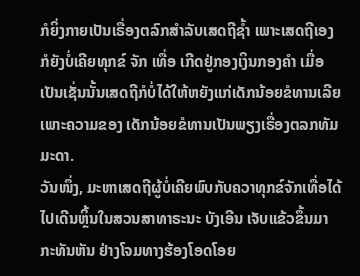ກໍຍິ່ງກາຍເປັນເຣື່ອງຕລົກສຳລັບເສດຖີຊໍ້າ ເພາະເສດຖີເອງກໍຍັງບໍ່ເຄີຍທຸກຂ໌ ຈັກ ເທື່ອ ເກີດຢູ່ກອງເງິນກອງຄຳ ເມື່ອເປັນເຊັ່ນນັ້ນເສດຖີກໍບໍ່ໄດ້ໃຫ້ຫຍັງແກ່ເດັກນ້ອຍຂໍທານເລີຍ ເພາະຄວາມຂອງ ເດັກນ້ອຍຂໍທານເປັນພຽງເຣື່ອງຕລກທັມມະດາ.
ວັນໜຶ່ງ, ມະຫາເສດຖີຜູ້ບໍ່ເຄີຍພົບກັບຄວາທຸກຂ໌ຈັກເທື່ອໄດ້ໄປເດີນຫຼິ້ນໃນສວນສາທາຣະນະ ບັງເອີນ ເຈັບແຂ້ວຂຶ້ນມາກະທັນຫັນ ຢ່າງໂຈມທາງຮ້ອງໂອດໂອຍ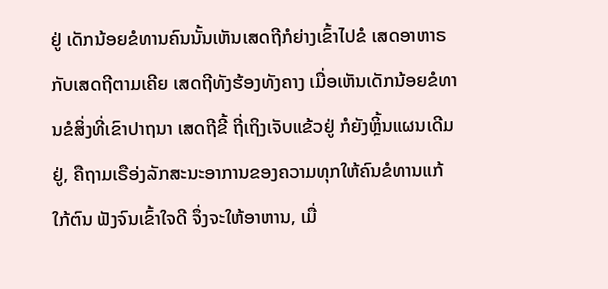ຢູ່ ເດັກນ້ອຍຂໍທານຄົນນັ້ນເຫັນເສດຖີກໍຍ່າງເຂົ້າໄປຂໍ ເສດອາຫາຣກັບເສດຖີຕາມເຄີຍ ເສດຖີທັງຮ້ອງທັງຄາງ ເມື່ອເຫັນເດັກນ້ອຍຂໍທານຂໍສິ່ງທີ່ເຂົາປາຖນາ ເສດຖີຂີ້ ຖີ່ເຖິງເຈັບແຂ້ວຢູ່ ກໍຍັງຫຼິ້ນແຜນເດີມຢູ່, ຄືຖາມເຣືອ່ງລັກສະນະອາການຂອງຄວາມທຸກໃຫ້ຄົນຂໍທານແກ້ໃກ້ຕົນ ຟັງຈົນເຂົ້າໃຈດີ ຈຶ່ງຈະໃຫ້ອາຫານ, ເມື່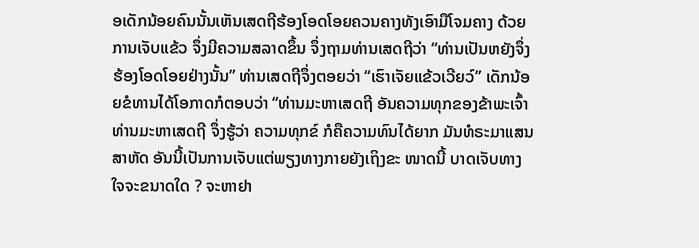ອເດັກນ້ອຍຄົນນັ້ນເຫັນເສດຖີຮ້ອງໂອດໂອຍຄວນຄາງທັງເອົາມືໂຈມຄາງ ດ້ວຍການເຈັບແຂ້ວ ຈຶ່ງມີຄວາມສລາດຂຶ້ນ ຈຶ່ງຖາມທ່ານເສດຖີວ່າ “ທ່ານເປັນຫຍັງຈຶ່ງຮ້ອງໂອດໂອຍຢ່າງນັ້ນ” ທ່ານເສດຖີຈຶ່ງຕອຍວ່າ “ເຮົາເຈັຍແຂ້ວເວີຍວ໌” ເດັກນ້ອຍຂໍທານໄດ້ໂອກາດກໍຕອບວ່າ “ທ່ານມະຫາເສດຖີ ອັນຄວາມທຸກຂອງຂ້າພະເຈົ້າ ທ່ານມະຫາເສດຖີ ຈຶ່ງຮູ້ວ່າ ຄວາມທຸກຂ໌ ກໍຄືຄວາມທົນໄດ້ຍາກ ມັນທໍຣະມາແສນສາຫັດ ອັນນີ້ເປັນການເຈັບແຕ່ພຽງທາງກາຍຍັງເຖິງຂະ ໜາດນີ້ ບາດເຈັບທາງໃຈຈະຂນາດໃດ ? ຈະຫາຢາ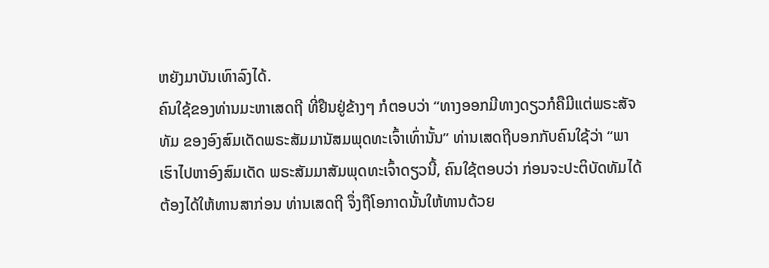ຫຍັງມາບັນເທົາລົງໄດ້.
ຄົນໃຊ້ຂອງທ່ານມະຫາເສດຖີ ທີ່ຢືນຢູ່ຂ້າງໆ ກໍຕອບວ່າ “ທາງອອກມີທາງດຽວກໍຄືມີແຕ່ພຣະສັຈທັມ ຂອງອົງສົມເດັດພຣະສັມມານັສມພຸດທະເຈົ້າເທົ່ານັ້ນ” ທ່ານເສດຖີບອກກັບຄົນໃຊ້ວ່າ “ພາເຮົາໄປຫາອົງສົມເດັດ ພຣະສັມມາສັມພຸດທະເຈົ້າດຽວນີ້, ຄົນໃຊ້ຕອບວ່າ ກ່ອນຈະປະຕິບັດທັມໄດ້ ຕ້ອງໄດ້ໃຫ້ທານສາກ່ອນ ທ່ານເສດຖີ ຈຶ່ງຖືໂອກາດນັ້ນໃຫ້ທານດ້ວຍ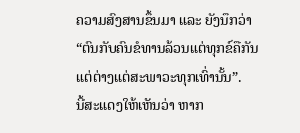ຄວາມສົງສານຂຶ້ນມາ ແລະ ຍັງນຶກວ່າ “ຕົນກັບຄົນຂໍທານລ້ວນແຕ່ທຸກຂ໌ຄືກັນ ແຕ່ຕ່າງແຕ່ສະພາວະທຸກເທົ່ານັ້ນ”.
ນີ້ສະແດງໃຫ້ເຫັນວ່າ ຫາກ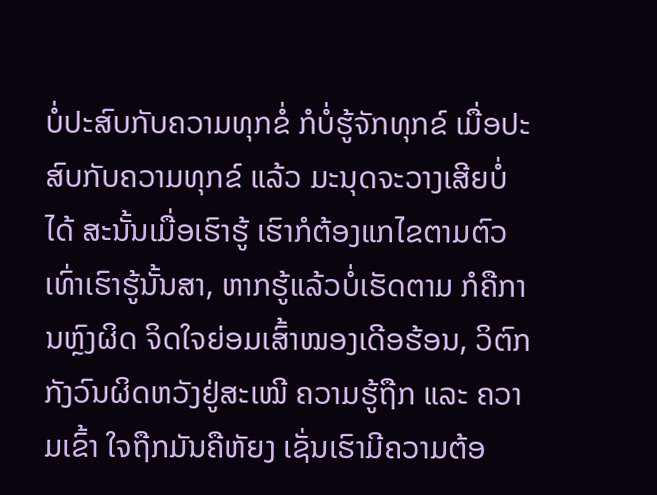ບໍ່ປະສົບກັບຄວາມທຸກຂໍ່ ກໍບໍ່ຮູ້ຈັກທຸກຂ໌ ເມື່ອປະສົບກັບຄວາມທຸກຂ໌ ແລ້ວ ມະນຸດຈະວາງເສີຍບໍ່ໄດ້ ສະນັ້ນເມື່ອເຮົາຮູ້ ເຮົາກໍຕ້ອງແກໄຂຕາມຕົວເທົ່າເຮົາຮູ້ນັ້ນສາ, ຫາກຮູ້ແລ້ວບໍ່ເຮັດຕາມ ກໍຄືການຫຼົງຜິດ ຈິດໃຈຍ່ອມເສົ້າໝອງເດີອຮ້ອນ, ວິຕົກກັງວົນຜິດຫວັງຢູ່ສະເໝີ ຄວາມຮູ້ຖືກ ແລະ ຄວາມເຂົ້າ ໃຈຖືກມັນຄືຫັຍງ ເຊັ່ນເຮົາມີຄວາມຕ້ອ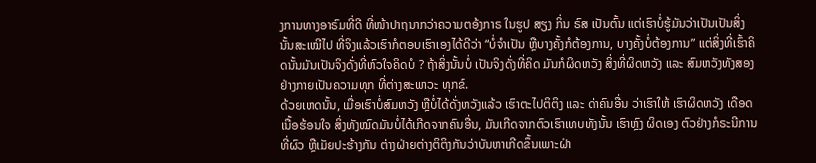ງການທາງອາຣົມທີ່ດີ ທີ່ໜ້າປາຖນາກວ່າຄວາມຕອ້ງກາຣ ໃນຮູປ ສຽງ ກິ່ນ ຣົສ ເປັນຕົ້ນ ແຕ່ເຮົາບໍ່ຮູ້ມັນວ່າເປັນເປັນສິ່ງນັ້ນສະເໝີໄປ ທີ່ຈິງແລ້ວເຮົາກໍຕອບເຮົາເອງໄດ້ດີວ່າ “ບໍ່ຈຳເປັນ ຫຼືບາງຄັ້ງກໍຕ້ອງການ, ບາງຄັ້ງບໍ່ຕ້ອງການ” ແຕ່ສິ່ງທີ່ເຮົ້າຄິດນັ້ນມັນເປັນຈິງດັ່ງທີ່ຫົວໃຈຄິດບໍ ? ຖ້າສິ່ງນັ້ນບໍ່ ເປັນຈິງດັ່ງທີ່ຄິດ ມັນກໍຜິດຫວັງ ສິ່ງທີ່ຜິດຫວັງ ແລະ ສົມຫວັງທັງສອງຢ່າງກາຍເປັນຄວາມທຸກ ທີ່ຕ່າງສະພາວະ ທຸກຂ໌.
ດ້ວຍເຫດນັ້ນ, ເມື່ອເຮົາບໍ່ສົມຫວັງ ຫຼືບໍ່ໄດ້ດັ່ງຫວັງແລ້ວ ເຮົາຕະໄປຕິຕິງ ແລະ ດ່າຄົນອື່ນ ວ່າເຮົາໃຫ້ ເຮົາຜິດຫວັງ ເດືອດເນື້ອຮ້ອນໃຈ ສິ່ງທັງໝົດມັນບໍ່ໄດ້ເກີດຈາກຄົນອື່ນ, ມັນເກີດຈາກຕົວເຮົາເທບທັງນັ້ນ ເຮົາຫຼົງ ຜິດເອງ ຕົວຢ່າງກໍຣະນີການທີ່ຜົວ ຫຼືເມັຍປະຮ້າງກັນ ຕ່າງຝ່າຍຕ່າງຕິຕິງກັນວ່າບັນຫາເກີດຂຶ້ນເພາະຝ່າ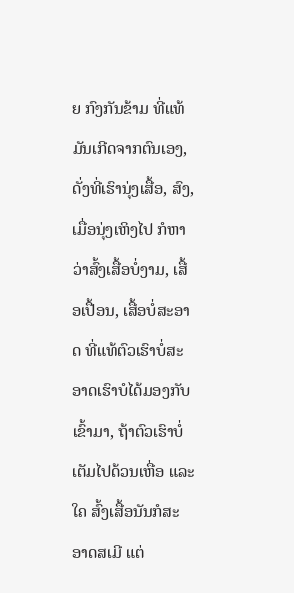ຍ ກົງກັນຂ້າມ ທີ່ແທ້ມັນເກີດຈາກຕົນເອງ, ດັ່ງທີ່ເຮົານຸ່ງເສື້ອ, ສົງ, ເມື່ອນຸ່ງເຫິງໄປ ກໍຫາວ່າສົ້ງເສື້ອບໍ່ງາມ, ເສື້ອເປື້ອນ, ເສື້ອບໍ່ສະອາດ ທີ່ແທ້ຕົວເຮົາບໍ່ສະອາດເຮົາບໍໄດ້ມອງກັບເຂົ້າມາ, ຖ້າຕົວເຮົາບໍ່ເຕັມໄປດ້ວນເຫື່ອ ແລະ ໃຄ ສົ້ງເສື້ອນັນກໍສະອາດສເມີ ແຕ່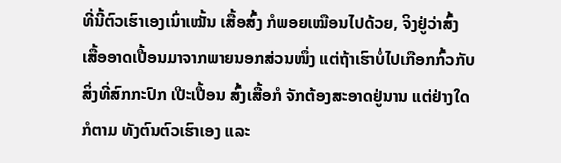ທີ່ນີ້ຕົວເຮົາເອງເນົ່າເໝັ້ນ ເສື້ອສົ້ງ ກໍພອຍເໝືອນໄປດ້ວຍ, ຈິງຢູ່ວ່າສົ້ງ ເສື້ອອາດເປື້ອນມາຈາກພາຍນອກສ່ວນໜຶ່ງ ແຕ່ຖ້າເຮົາບໍ່ໄປເກືອກກົ້ວກັບສິ່ງທີ່ສົກກະປົກ ເປີະເປື້ອນ ສົ້ງເສື້ອກໍ ຈັກຕ້ອງສະອາດຢູ່ນານ ແຕ່ຢ່າງໃດກໍຕາມ ທັງຕົນຕົວເຮົາເອງ ແລະ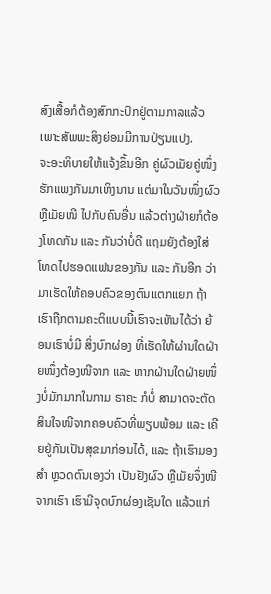ສົງເສື້ອກໍຕ້ອງສົກກະປົກຢູ່ຕາມກາລແລ້ວ ເພາະສັພພະສິງຍ່ອມມີການປ່ຽນແປງ.
ຈະອະທິບາຍໃຫ້ແຈ້ງຂຶ້ນອີກ ຄູ່ຜົວເມັຍຄູ່ໜຶ່ງຮັກແພງກັນມາເຫິງນານ ແຕ່ມາໃນວັນໜຶ່ງຜົວ ຫຼືເມັຍໜີ ໄປກັບຄົນອື່ນ ແລ້ວຕ່າງຝ່າຍກໍຕ້ອງໂທດກັນ ແລະ ກັນວ່າບໍ່ດີ ແຖມຍັງຕ້ອງໃສ່ໂທດໄປຮອດແຟນຂອງກັນ ແລະ ກັນອີກ ວ່າມາເຮັດໃຫ້ຄອບຄົວຂອງຕົນແຕກແຍກ ຖ້າເຮົາຖືກຕາມຄະຕິແບບນີ້ເຮົາຈະເຫັນໄດ້ວ່າ ຍ້ອນເຮົາບໍ່ມີ ສິ່ງບົກຜ່ອງ ທີ່ເຮັດໃຫ້ຜ່ານໃດຝ່າຍໜຶ່ງຕ້ອງໜີຈາກ ແລະ ຫາກຝ່ານໃດຝ່າຍໜຶ່ງບໍ່ມັກມາກໃນກາມ ຣາຄະ ກໍບໍ່ ສາມາດຈະຕັດສິນໃຈໜີຈາກຄອບຄົວທີ່ພຽບພ້ອມ ແລະ ເຄີຍຢູ່ກັນເປັນສຸຂມາກ່ອນໄດ້, ແລະ ຖ້າເຮົາມອງສຳ ຫຼວດຕົນເອງວ່າ ເປັນຢັງຜົວ ຫຼືເມັຍຈຶ່ງໜີຈາກເຮົາ ເຮົາມີຈຸດບົກຜ່ອງເຊັນໃດ ແລ້ວແກ່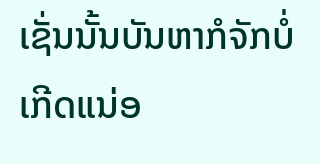ເຊັ່ນນັ້ນບັນຫາກໍຈັກບໍ່ ເກີດແນ່ອ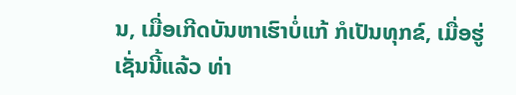ນ, ເມື່ອເກີດບັນຫາເຮົາບໍ່ແກ້ ກໍເປັນທຸກຂ໌, ເມື່ອຮູ່ເຊັ່ນນີ້ແລ້ວ ທ່າ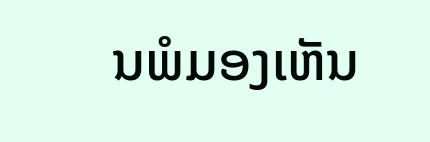ນພໍມອງເຫັນ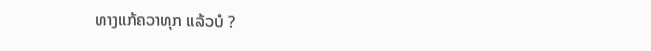ທາງແກ້ຄວາທຸກ ແລ້ວບໍ ?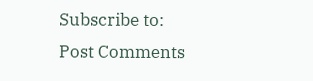Subscribe to:
Post Comments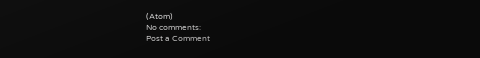(Atom)
No comments:
Post a Comment